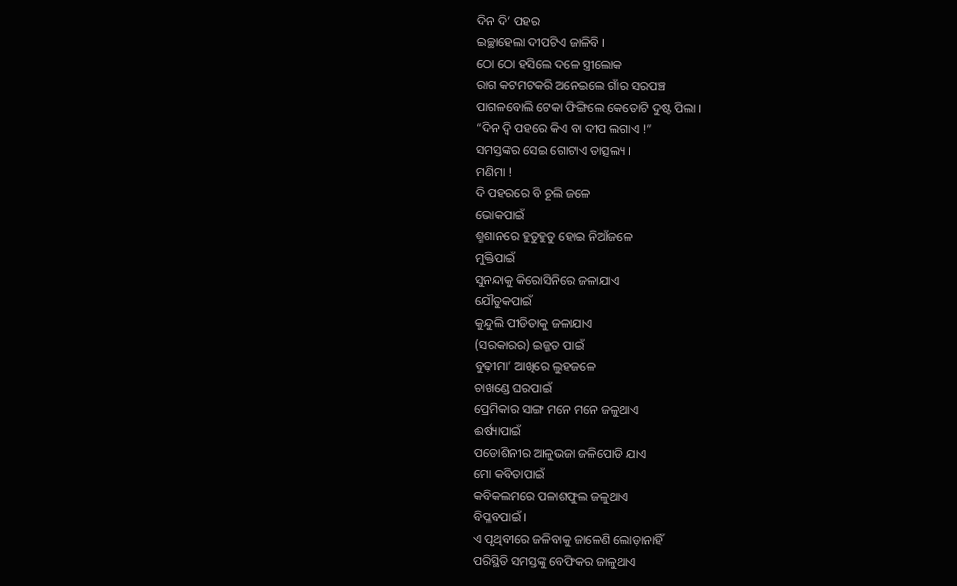ଦିନ ଦି’ ପହର
ଇଚ୍ଛାହେଲା ଦୀପଟିଏ ଜାଳିବି ।
ଠୋ ଠୋ ହସିଲେ ଦଳେ ସ୍ତ୍ରୀଲୋକ
ରାଗ କଟମଟକରି ଅନେଇଲେ ଗାଁର ସରପଞ୍ଚ
ପାଗଳବୋଲି ଟେକା ଫିଙ୍ଗିଲେ କେତୋଟି ଦୁଷ୍ଟ ପିଲା ।
“ଦିନ ଦ୍ବି ପହରେ କିଏ ବା ଦୀପ ଲଗାଏ !”
ସମସ୍ତଙ୍କର ସେଇ ଗୋଟାଏ ତାତ୍ସଲ୍ୟ ।
ମଣିମା !
ଦି ପହରରେ ବି ଚୂଲି ଜଳେ
ଭୋକପାଇଁ
ଶ୍ମଶାନରେ ହୁତୁହୁତୁ ହୋଇ ନିଆଁଜଳେ
ମୁକ୍ତିପାଇଁ
ସୁନନ୍ଦାକୁ କିରୋସିନିରେ ଜଳାଯାଏ
ଯୌତୁକପାଇଁ
କୁନ୍ଦୁଲି ପୀଡିତାକୁ ଜଳାଯାଏ
(ସରକାରର) ଇଜ୍ଜତ ପାଇଁ
ବୁଢ଼ୀମା’ ଆଖିରେ ଲୁହଜଳେ
ଚାଖଣ୍ଡେ ଘରପାଇଁ
ପ୍ରେମିକାର ସାଙ୍ଗ ମନେ ମନେ ଜଳୁଥାଏ
ଈର୍ଷ୍ୟାପାଇଁ
ପଡୋଶିନୀର ଆଳୁଭଜା ଜଳିପୋଡି ଯାଏ
ମୋ କବିତାପାଇଁ
କବିକଲମରେ ପଳାଶଫୁଲ ଜଳୁଥାଏ
ବିପ୍ଳବପାଇଁ ।
ଏ ପୃଥିବୀରେ ଜଳିବାକୁ ଜାଳେଣି ଲୋଡ଼ାନାହିଁ
ପରିସ୍ଥିତି ସମସ୍ତଙ୍କୁ ବେଫିକର ଜାଳୁଥାଏ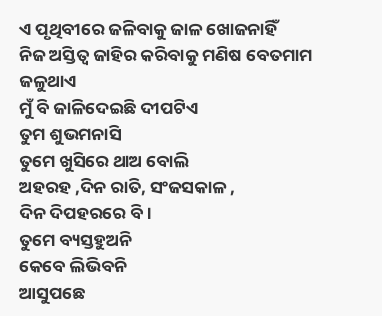ଏ ପୃଥିବୀରେ ଜଳିବାକୁ ଜାଳ ଖୋଜନାହିଁ
ନିଜ ଅସ୍ତିତ୍ୱ ଜାହିର କରିବାକୁ ମଣିଷ ବେତମାମ ଜଳୁଥାଏ
ମୁଁ ବି ଜାଳିଦେଇଛି ଦୀପଟିଏ
ତୁମ ଶୁଭମନାସି
ତୁମେ ଖୁସିରେ ଥାଅ ବୋଲି
ଅହରହ ,ଦିନ ରାତି, ସଂଜସକାଳ ,
ଦିନ ଦିପହରରେ ବି ।
ତୁମେ ବ୍ୟସ୍ତହୁଅନି
କେବେ ଲିଭିବନି
ଆସୁପଛେ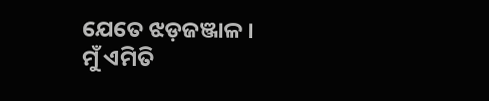ଯେତେ ଝଡ଼ଜଞ୍ଜାଳ ।
ମୁଁ ଏମିତି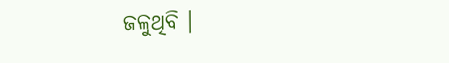ଜଳୁଥିବି ।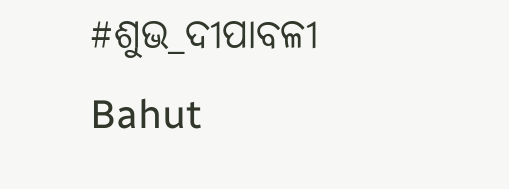#ଶୁଭ_ଦୀପାବଳୀ
Bahut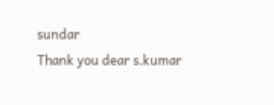sundar
Thank you dear s.kumar